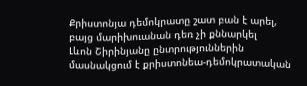Քրիստոնյա դեմոկրատը շատ բան է արել, բայց մարիխուանան դեռ չի քննարկել
Լևոն Շիրինյանը ընտրություններին մասնակցում է քրիստոնեա-դեմոկրատական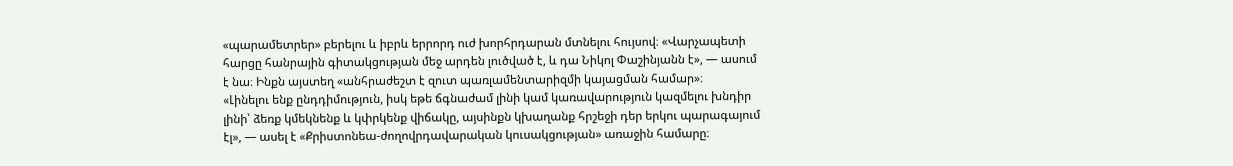«պարամետրեր» բերելու և իբրև երրորդ ուժ խորհրդարան մտնելու հույսով։ «Վարչապետի հարցը հանրային գիտակցության մեջ արդեն լուծված է, և դա Նիկոլ Փաշինյանն է», — ասում է նա։ Ինքն այստեղ «անհրաժեշտ է զուտ պառլամենտարիզմի կայացման համար»։
«Լինելու ենք ընդդիմություն, իսկ եթե ճգնաժամ լինի կամ կառավարություն կազմելու խնդիր լինի՝ ձեռք կմեկնենք և կփրկենք վիճակը, այսինքն կխաղանք հրշեջի դեր երկու պարագայում էլ», — ասել է «Քրիստոնեա-ժողովրդավարական կուսակցության» առաջին համարը։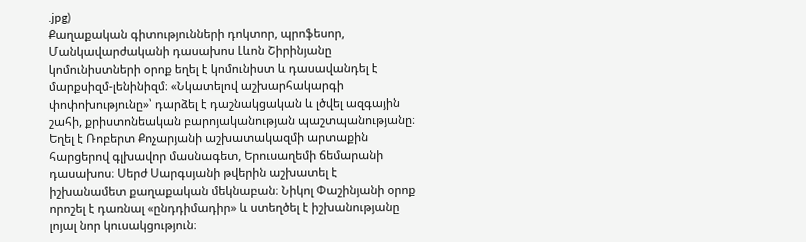.jpg)
Քաղաքական գիտությունների դոկտոր, պրոֆեսոր, Մանկավարժականի դասախոս Լևոն Շիրինյանը կոմունիստների օրոք եղել է կոմունիստ և դասավանդել է մարքսիզմ-լենինիզմ։ «Նկատելով աշխարհակարգի փոփոխությունը»՝ դարձել է դաշնակցական և լծվել ազգային շահի, քրիստոնեական բարոյականության պաշտպանությանը։ Եղել է Ռոբերտ Քոչարյանի աշխատակազմի արտաքին հարցերով գլխավոր մասնագետ, Երուսաղեմի ճեմարանի դասախոս։ Սերժ Սարգսյանի թվերին աշխատել է իշխանամետ քաղաքական մեկնաբան։ Նիկոլ Փաշինյանի օրոք որոշել է դառնալ «ընդդիմադիր» և ստեղծել է իշխանությանը լոյալ նոր կուսակցություն։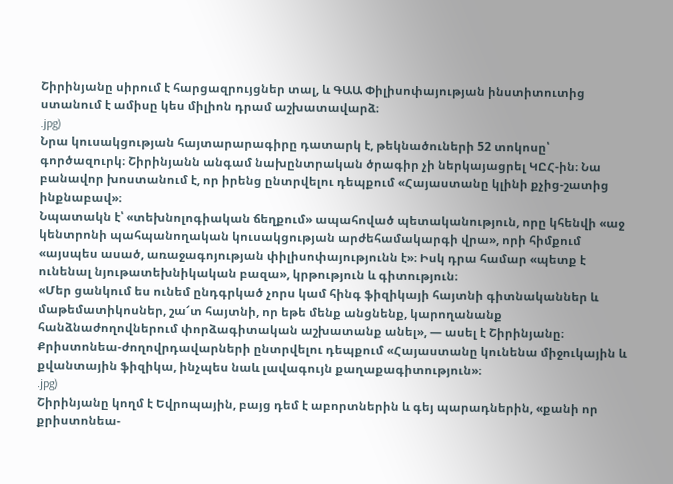Շիրինյանը սիրում է հարցազրույցներ տալ, և ԳԱԱ Փիլիսոփայության ինստիտուտից ստանում է ամիսը կես միլիոն դրամ աշխատավարձ։
.jpg)
Նրա կուսակցության հայտարարագիրը դատարկ է, թեկնածուների 52 տոկոսը՝ գործազուրկ։ Շիրինյանն անգամ նախընտրական ծրագիր չի ներկայացրել ԿԸՀ-ին։ Նա բանավոր խոստանում է, որ իրենց ընտրվելու դեպքում «Հայաստանը կլինի քչից-շատից ինքնաբավ»։
Նպատակն է՝ «տեխնոլոգիական ճեղքում» ապահոված պետականություն, որը կհենվի «աջ կենտրոնի պահպանողական կուսակցության արժեհամակարգի վրա», որի հիմքում «այսպես ասած, առաջագոյության փիլիսոփայությունն է»։ Իսկ դրա համար «պետք է ունենալ նյութատեխնիկական բազա», կրթություն և գիտություն։
«Մեր ցանկում ես ունեմ ընդգրկած չորս կամ հինգ ֆիզիկայի հայտնի գիտնականներ և մաթեմատիկոսներ, շա՜տ հայտնի, որ եթե մենք անցնենք, կարողանանք հանձնաժողովներում փորձագիտական աշխատանք անել», — ասել է Շիրինյանը։
Քրիստոնեա-ժողովրդավարների ընտրվելու դեպքում «Հայաստանը կունենա միջուկային և քվանտային ֆիզիկա, ինչպես նաև լավագույն քաղաքագիտություն»։
.jpg)
Շիրինյանը կողմ է Եվրոպային, բայց դեմ է աբորտներին և գեյ պարադներին, «քանի որ քրիստոնեա-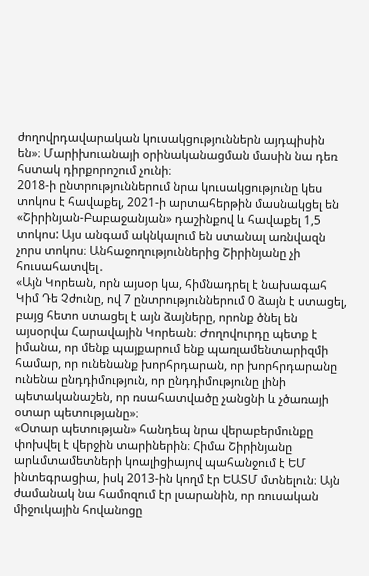ժողովրդավարական կուսակցություններն այդպիսին են»։ Մարիխուանայի օրինականացման մասին նա դեռ հստակ դիրքորոշում չունի։
2018-ի ընտրություններում նրա կուսակցությունը կես տոկոս է հավաքել, 2021-ի արտահերթին մասնակցել են «Շիրինյան-Բաբաջանյան» դաշինքով և հավաքել 1,5 տոկոս: Այս անգամ ակնկալում են ստանալ առնվազն չորս տոկոս։ Անհաջողություններից Շիրինյանը չի հուսահատվել․
«Այն Կորեան, որն այսօր կա, հիմնադրել է նախագահ Կիմ Դե Չժունը, ով 7 ընտրություններում 0 ձայն է ստացել, բայց հետո ստացել է այն ձայները, որոնք ծնել են այսօրվա Հարավային Կորեան։ Ժողովուրդը պետք է իմանա, որ մենք պայքարում ենք պառլամենտարիզմի համար, որ ունենանք խորհրդարան, որ խորհրդարանը ունենա ընդդիմություն, որ ընդդիմությունը լինի պետականաշեն, որ ռսահատվածը չանցնի և չծառայի օտար պետությանը»։
«Օտար պետության» հանդեպ նրա վերաբերմունքը փոխվել է վերջին տարիներին։ Հիմա Շիրինյանը արևմտամետների կոալիցիայով պահանջում է ԵՄ ինտեգրացիա, իսկ 2013-ին կողմ էր ԵԱՏՄ մտնելուն։ Այն ժամանակ նա համոզում էր լսարանին, որ ռուսական միջուկային հովանոցը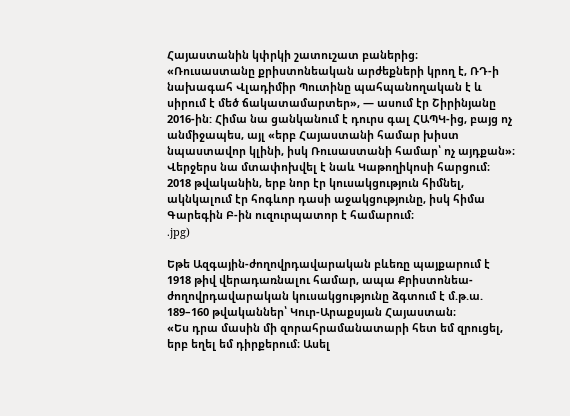Հայաստանին կփրկի շատուշատ բաներից։
«Ռուսաստանը քրիստոնեական արժեքների կրող է, ՌԴ-ի նախագահ Վլադիմիր Պուտինը պահպանողական է և սիրում է մեծ ճակատամարտեր», — ասում էր Շիրինյանը 2016-ին: Հիմա նա ցանկանում է դուրս գալ ՀԱՊԿ-ից, բայց ոչ անմիջապես, այլ «երբ Հայաստանի համար խիստ նպաստավոր կլինի, իսկ Ռուսաստանի համար՝ ոչ այդքան»։
Վերջերս նա մտափոխվել է նաև Կաթողիկոսի հարցում։ 2018 թվականին, երբ նոր էր կուսակցություն հիմնել, ակնկալում էր հոգևոր դասի աջակցությունը, իսկ հիմա Գարեգին Բ-ին ուզուրպատոր է համարում։
.jpg)

Եթե Ազգային-ժողովրդավարական բևեռը պայքարում է 1918 թիվ վերադառնալու համար, ապա Քրիստոնեա-ժողովրդավարական կուսակցությունը ձգտում է մ.թ.ա. 189–160 թվականներ՝ Կուր-Արաքսյան Հայաստան։
«Ես դրա մասին մի զորահրամանատարի հետ եմ զրուցել, երբ եղել եմ դիրքերում։ Ասել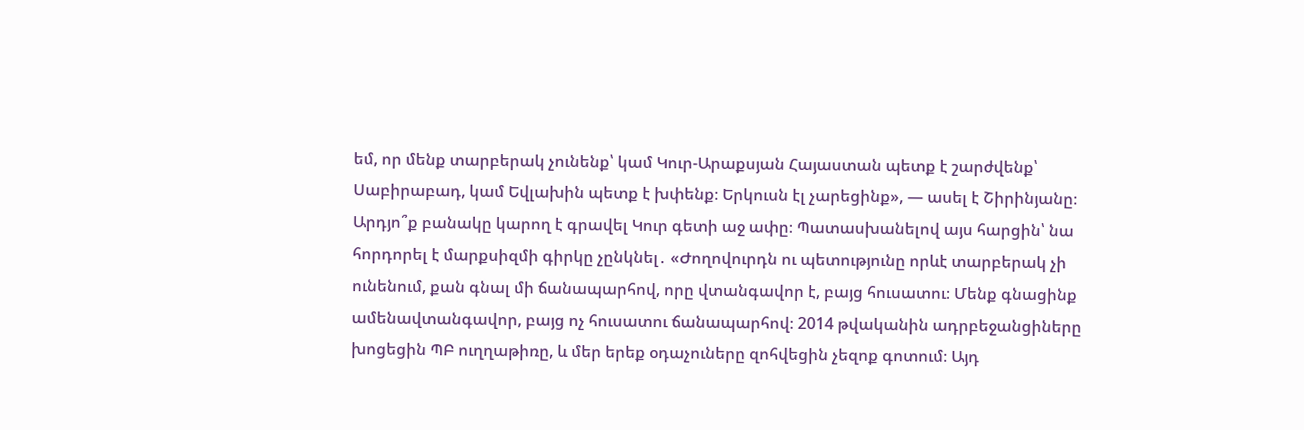եմ, որ մենք տարբերակ չունենք՝ կամ Կուր-Արաքսյան Հայաստան պետք է շարժվենք՝ Սաբիրաբադ, կամ Եվլախին պետք է խփենք։ Երկուսն էլ չարեցինք», — ասել է Շիրինյանը։
Արդյո՞ք բանակը կարող է գրավել Կուր գետի աջ ափը։ Պատասխանելով այս հարցին՝ նա հորդորել է մարքսիզմի գիրկը չընկնել․ «Ժողովուրդն ու պետությունը որևէ տարբերակ չի ունենում, քան գնալ մի ճանապարհով, որը վտանգավոր է, բայց հուսատու։ Մենք գնացինք ամենավտանգավոր, բայց ոչ հուսատու ճանապարհով։ 2014 թվականին ադրբեջանցիները խոցեցին ՊԲ ուղղաթիռը, և մեր երեք օդաչուները զոհվեցին չեզոք գոտում։ Այդ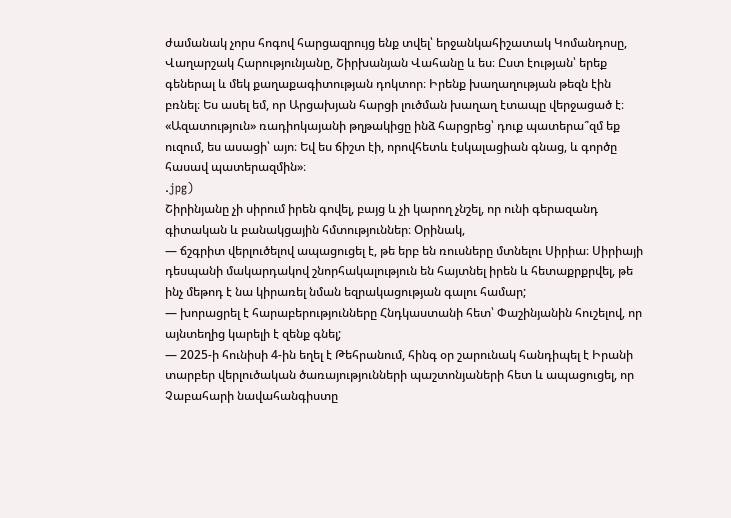ժամանակ չորս հոգով հարցազրույց ենք տվել՝ երջանկահիշատակ Կոմանդոսը, Վաղարշակ Հարությունյանը, Շիրխանյան Վահանը և ես։ Ըստ էության՝ երեք գեներալ և մեկ քաղաքագիտության դոկտոր։ Իրենք խաղաղության թեզն էին բռնել։ Ես ասել եմ, որ Արցախյան հարցի լուծման խաղաղ էտապը վերջացած է։ «Ազատություն» ռադիոկայանի թղթակիցը ինձ հարցրեց՝ դուք պատերա՞զմ եք ուզում, ես ասացի՝ այո։ Եվ ես ճիշտ էի, որովհետև էսկալացիան գնաց, և գործը հասավ պատերազմին»։
.jpg)
Շիրինյանը չի սիրում իրեն գովել, բայց և չի կարող չնշել, որ ունի գերազանդ գիտական և բանակցային հմտություններ։ Օրինակ,
— ճշգրիտ վերլուծելով ապացուցել է, թե երբ են ռուսները մտնելու Սիրիա։ Սիրիայի դեսպանի մակարդակով շնորհակալություն են հայտնել իրեն և հետաքրքրվել, թե ինչ մեթոդ է նա կիրառել նման եզրակացության գալու համար;
— խորացրել է հարաբերությունները Հնդկաստանի հետ՝ Փաշինյանին հուշելով, որ այնտեղից կարելի է զենք գնել;
— 2025-ի հունիսի 4-ին եղել է Թեհրանում, հինգ օր շարունակ հանդիպել է Իրանի տարբեր վերլուծական ծառայությունների պաշտոնյաների հետ և ապացուցել, որ Չաբահարի նավահանգիստը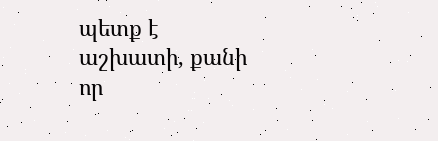պետք է աշխատի, քանի որ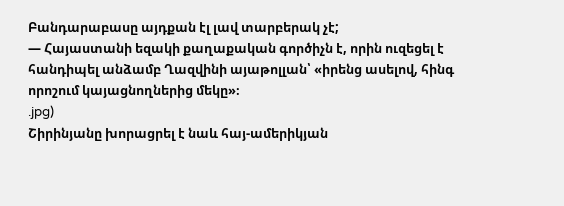Բանդարաբասը այդքան էլ լավ տարբերակ չէ;
— Հայաստանի եզակի քաղաքական գործիչն է, որին ուզեցել է հանդիպել անձամբ Ղազվինի այաթոլլան՝ «իրենց ասելով, հինգ որոշում կայացնողներից մեկը»։
.jpg)
Շիրինյանը խորացրել է նաև հայ-ամերիկյան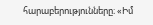հարաբերությունները։ «Իմ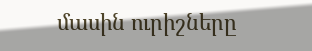մասին ուրիշները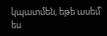կպատմեն, եթե ասեմ՝ ես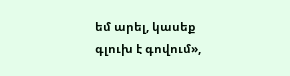եմ արել, կասեք գլուխ է գովում»,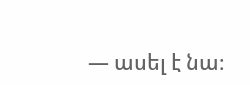— ասել է նա։